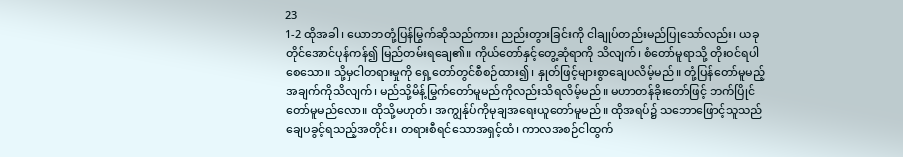23
1-2 ထိုအခါ၊ ယောဘတုံ့ပြန်မြွက်ဆိုသည်ကား၊ ညည်းတွားခြင်းကို ငါချုပ်တည်းမည်ပြုသော်လည်း၊ ယခုတိုင်အောင်ပုန်ကန်၍ မြည်တမ်းရချေ၏။ ကိုယ်တော်နှင့်တွေ့ဆုံရာကို သိလျက်၊ စံတော်မူရာသို့ တိုးဝင်ရပါစေသော။ သို့မှငါတရားမှုကို ရှေ့တော်တွင်စီစဉ်ထား၍၊ နှုတ်ဖြင့်များစွာချေပလိမ့်မည်။ တုံ့ပြန်တော်မူမည့်အချက်ကိုသိလျက်၊ မည်သို့မိန့်မြွက်တော်မူမည်ကိုလည်းသိရလိမ့်မည်။ မဟာတန်ခိုးတော်ဖြင့် ဘက်ပြိုင်တော်မူမည်လော။ ထိုသို့မဟုတ်၊ အကျွန်ုပ်ကိုမုချအရေးယူတော်မူမည်။ ထိုအရပ်၌ သဘောဖြောင့်သူသည် ချေပခွင့်ရသည့်အတိုင်း၊ တရားစီရင်သောအရှင့်ထံ၊ ကာလအစဉ်ငါထွက်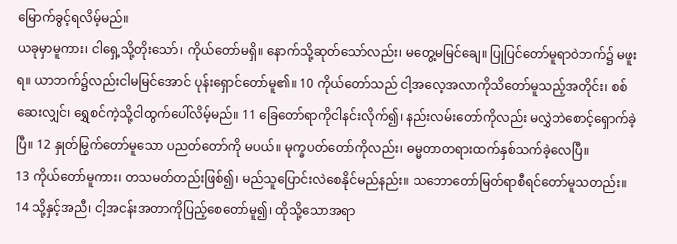မြောက်ခွင့်ရလိမ့်မည်။
ယခုမှာမူကား၊ ငါရှေ့သို့တိုးသော်၊ ကိုယ်တော်မရှိ။ နောက်သို့ဆုတ်သော်လည်း၊ မတွေ့မမြင်ချေ။ ပြုပြင်တော်မူရာဝဲဘက်၌ မဖူးရ။ ယာဘက်၌လည်းငါမမြင်အောင် ပုန်းရှောင်တော်မူ၏။ 10 ကိုယ်တော်သည် ငါ့အလေ့အလာကိုသိတော်မူသည့်အတိုင်း၊ စစ်ဆေးလျှင်၊ ရွှေစင်ကဲ့သို့ငါထွက်ပေါ်လိမ့်မည်။ 11 ခြေတော်ရာကိုငါနင်းလိုက်၍၊ နည်းလမ်းတော်ကိုလည်း မလွှဲဘဲစောင့်ရှောက်ခဲ့ပြီ။ 12 နှုတ်မြွက်တော်မူသော ပညတ်တော်ကို မပယ်။ မုက္ခပတ်တော်ကိုလည်း၊ ဓမ္မတာတရားထက်နှစ်သက်ခဲ့လေပြီ။
13 ကိုယ်တော်မူကား၊ တသမတ်တည်းဖြစ်၍၊ မည်သူပြောင်းလဲစေနိုင်မည်နည်း။ သဘောတော်မြတ်ရာစီရင်တော်မူသတည်း။ 14 သို့နှင့်အညီ၊ ငါ့အငန်းအတာကိုပြည့်စေတော်မူ၍၊ ထိုသို့သောအရာ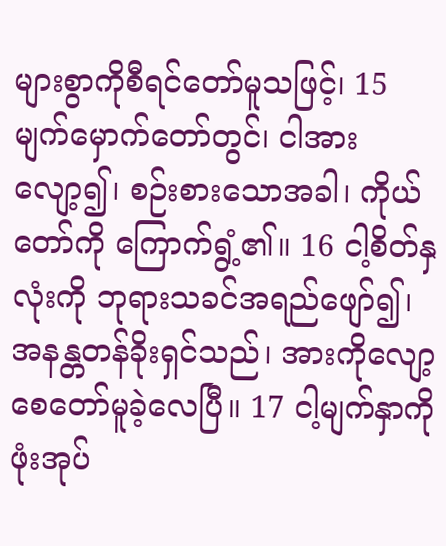များစွာကိုစီရင်တော်မူသဖြင့်၊ 15 မျက်မှောက်တော်တွင်၊ ငါအားလျော့၍၊ စဉ်းစားသောအခါ၊ ကိုယ်တော်ကို ကြောက်ရွံ့၏။ 16 ငါ့စိတ်နှလုံးကို ဘုရားသခင်အရည်ဖျော်၍၊ အနန္တတန်ခိုးရှင်သည်၊ အားကိုလျော့စေတော်မူခဲ့လေပြီ။ 17 ငါ့မျက်နှာကို ဖုံးအုပ်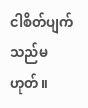ငါစိတ်ပျက်သည်မဟုတ်။